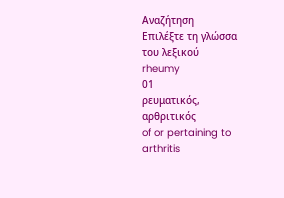Αναζήτηση
Επιλέξτε τη γλώσσα του λεξικού
rheumy
01
ρευματικός, αρθριτικός
of or pertaining to arthritis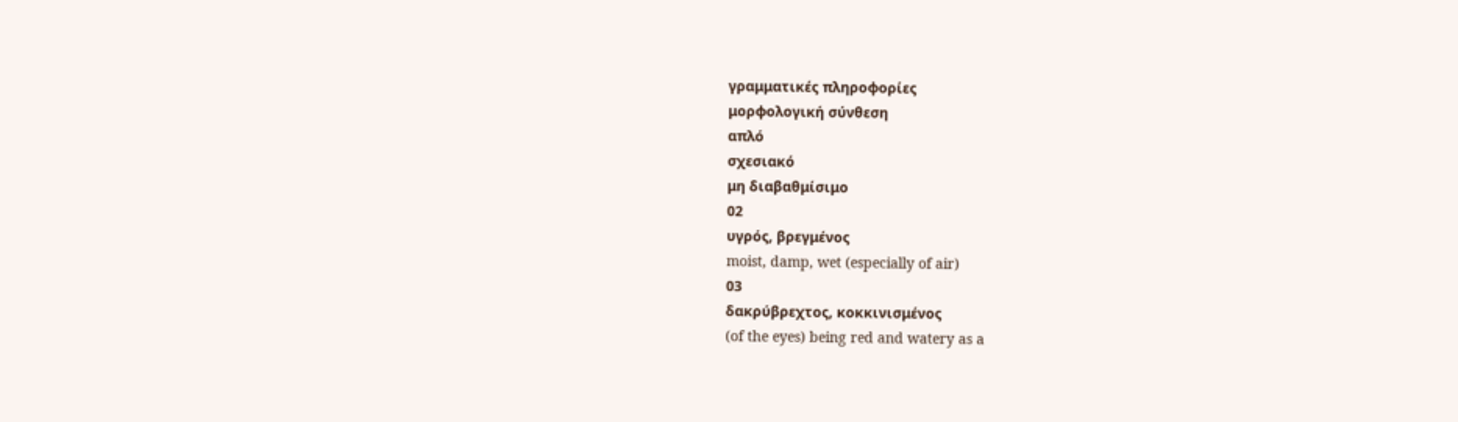γραμματικές πληροφορίες
μορφολογική σύνθεση
απλό
σχεσιακό
μη διαβαθμίσιμο
02
υγρός, βρεγμένος
moist, damp, wet (especially of air)
03
δακρύβρεχτος, κοκκινισμένος
(of the eyes) being red and watery as a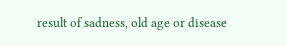result of sadness, old age or disease